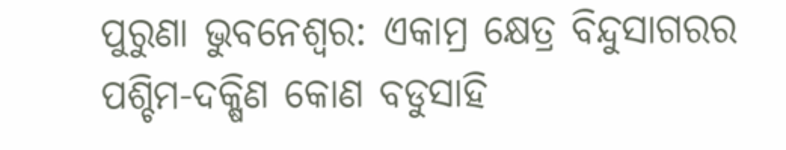ପୁରୁଣା ଭୁବନେଶ୍ବର: ଏକାମ୍ର କ୍ଷେତ୍ର ବିନ୍ଦୁସାଗରର ପଶ୍ଚିମ-ଦକ୍ଷିଣ କୋଣ ବଡୁସାହି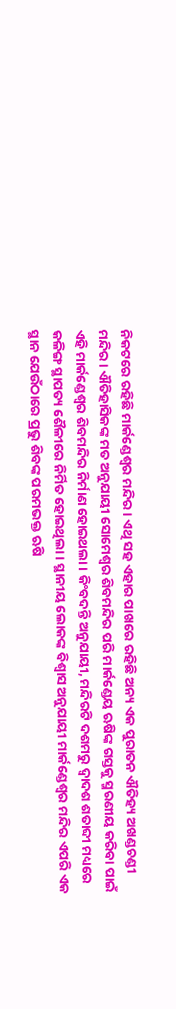ନିକଟରେ ରହିଛି ମାର୍କଣ୍ଡେଶ୍ୱର ମନ୍ଦିର। ଏଥି ସହ ଏହାର ପାଖରେ ରହିଛି ଅନ୍ୟ ଏକ ପୁରାତନ ଐତିହ୍ୟ ଅଖଣ୍ଡଚଣ୍ଡୀ ମନ୍ଦିର। ଐତିହାସିକଙ୍କ ମତ ଅନୁଯାୟୀ ସୋମେଶ୍ୱର ଶିବମନ୍ଦିର ପରି ମାର୍କଣ୍ଡେୟ ଋଷିଙ୍କ ଗସ୍ତକୁ ସ୍ମରଣୀୟ କରିବା ପାଇଁ ଏହି ମାର୍କଣ୍ଡେଶ୍ୱର ଶିବମନ୍ଦିର ନିର୍ମାଣ ହୋଇଥଲା। କିଂବଦନ୍ତି ଅନୁଯାୟୀ, ମନ୍ଦିରଟି ଦଶମରୁ ଦ୍ବାଦଶ ଶତାବ୍ଦୀ ମଧ୍ୟରେ କଳିଙ୍ଗ ସ୍ଥାପତ୍ୟ ଶୈଳୀରେ ନିର୍ମିତ ହୋଇଥିଲା। ସ୍ଥାନୀୟ ଲୋକଙ୍କ ବିଶ୍ୱାସ ଅନୁଯାୟୀ ମାର୍କଣ୍ଡେଶ୍ବର ମନ୍ଦିର ଏପରି ଏକ ସ୍ଥାନ ଯେଉଁଠାରେ ପ୍ରଭୁ ଶିବଙ୍କ ପରମଭକ୍ତ ଋଷି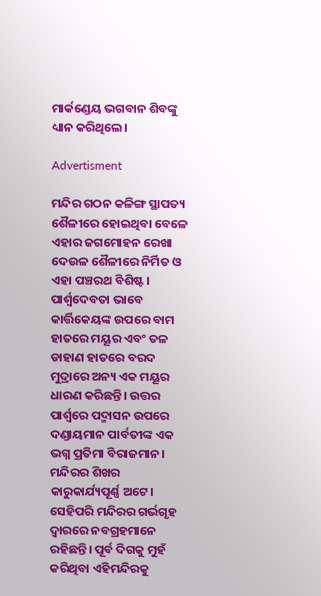ମାର୍କଣ୍ଡେୟ ଭଗବାନ ଶିବଙ୍କୁ  ଧ୍ୟାନ କରିଥିଲେ।

Advertisment

ମନ୍ଦିର ଗଠନ କଳିଙ୍ଗ ସ୍ଥାପତ୍ୟ ଶୈଳୀରେ ହୋଇଥିବା ବେଳେ ଏହାର ଜଗମୋହନ ରେଖା ଦେଉଳ ଶୈଳୀରେ ନିର୍ମିତ ଓ ଏହା ପଞ୍ଚରଥ ବିଶିଷ୍ଟ। ପାର୍ଶ୍ୱଦେବତା ଭାବେ କାର୍ତ୍ତିକେୟଙ୍କ ଉପରେ ବାମ ହାତରେ ମୟୂର ଏବଂ ତଳ ଡାହାଣ ହାତରେ ବରଦ ମୁଦ୍ରାରେ ଅନ୍ୟ ଏକ ମୟୂର ଧାରଣ କରିଛନ୍ତି। ଉତ୍ତର ପାର୍ଶ୍ୱରେ ପଦ୍ମାସନ ଉପରେ ଦଣ୍ଡାୟମାନ ପାର୍ବତୀଙ୍କ ଏକ ଭଗ୍ନ ପ୍ରତିମା ବିରାଜମାନ। ମନ୍ଦିରର ଶିଖର କାରୁକାର୍ଯ୍ୟପୂର୍ଣ୍ଣ ଅଟେ। ସେହିପରି ମନ୍ଦିରର ଗର୍ଭଗୃହ ଦ୍ୱାରରେ ନବଗ୍ରହମାନେ ରହିଛନ୍ତି। ପୂର୍ବ ଦିଗକୁ ମୁହଁ କରିଥିବା ଏହିମନ୍ଦିରକୁ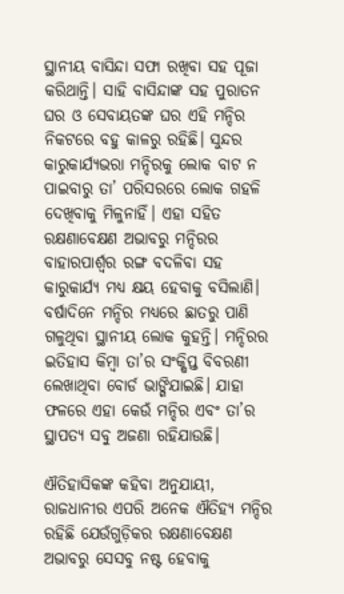ସ୍ଥାନୀୟ ବାସିନ୍ଦା ସଫା ରଖିବା ସହ ପୂଜା କରିଥାନ୍ତି। ସାହି ବାସିନ୍ଦାଙ୍କ ସହ ପୁରାତନ ଘର ଓ ସେବାୟତଙ୍କ ଘର ଏହି ମନ୍ଦିର ନିକଟରେ ବହୁ କାଳରୁ ରହିଛି। ସୁନ୍ଦର କାରୁକାର୍ଯ୍ୟଭରା ମନ୍ଦିରକୁ ଲୋକ ବାଟ ନ ପାଇବାରୁ ତା’ ପରିସରରେ ଲୋକ ଗହଳି ଦେଖିବାକୁ ମିଳୁନାହିଁ। ଏହା ସହିତ ରକ୍ଷଣାବେକ୍ଷଣ ଅଭାବରୁ ମନ୍ଦିରର ବାହାରପାର୍ଶ୍ୱର ରଙ୍ଗ ବଦଳିବା ସହ କାରୁକାର୍ଯ୍ୟ ମଧ୍ୟ କ୍ଷୟ ହେବାକୁ ବସିଲାଣି। ବର୍ଷାଦିନେ ମନ୍ଦିର ମଧ୍ୟରେ ଛାତରୁ ପାଣି ଗଳୁଥିବା ସ୍ଥାନୀୟ ଲୋକ କୁହନ୍ତି। ମନ୍ଦିରର ଇତିହାସ କିମ୍ବା ତା’ର ସଂକ୍ଷିପ୍ତ ବିବରଣୀ ଲେଖାଥିବା ବୋର୍ଡ ଭାଙ୍ଗିଯାଇଛି। ଯାହା ଫଳରେ ଏହା କେଉଁ ମନ୍ଦିର ଏବଂ ତା’ର ସ୍ଥାପତ୍ୟ ସବୁ ଅଜଣା ରହିଯାଉଛି।

ଐତିହାସିକଙ୍କ କହିବା ଅନୁଯାୟୀ, ରାଜଧାନୀର ଏପରି ଅନେକ ଐତିହ୍ୟ ମନ୍ଦିର ରହିଛି ଯେଉଁଗୁଡ଼ିକର ରକ୍ଷଣାବେକ୍ଷଣ ଅଭାବରୁ ସେସବୁ ନଷ୍ଟ ହେବାକୁ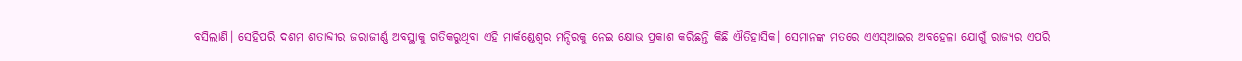ବସିଲାଣି। ସେହିପରି ଦଶମ ଶତାବ୍ଦୀର ଜରାଜୀର୍ଣ୍ଣ ଅବସ୍ଥାକୁ ଗତିକରୁଥିବା ଏହି ମାର୍କଣ୍ଡେଶ୍ୱର ମନ୍ଦିରକୁ ନେଇ କ୍ଷୋଭ ପ୍ରକାଶ କରିଛନ୍ତି କିଛି ଐତିହାସିକ। ସେମାନଙ୍କ ମତରେ ଏଏସ୍‌ଆଇର ଅବହେଳା ଯୋଗୁଁ ରାଜ୍ୟର ଏପରି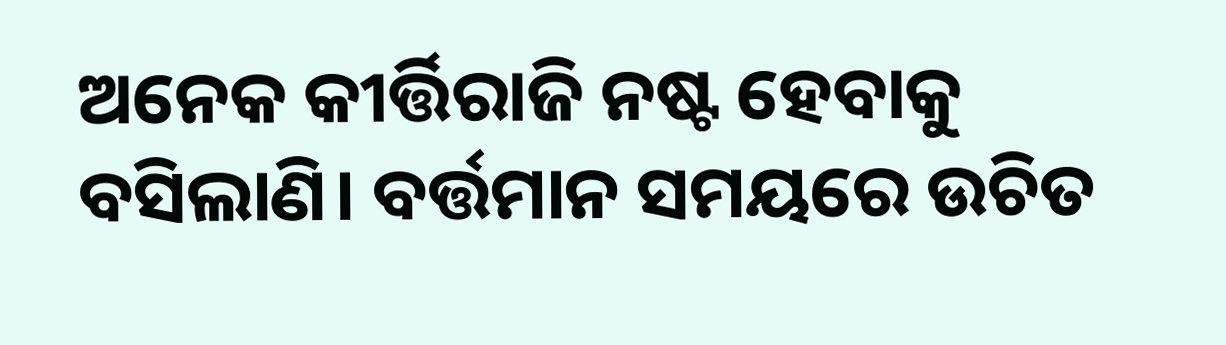ଅନେକ କୀର୍ତ୍ତିରାଜି ନଷ୍ଟ ହେବାକୁ ବସିଲାଣି। ବର୍ତ୍ତମାନ ସମୟରେ ଉଚିତ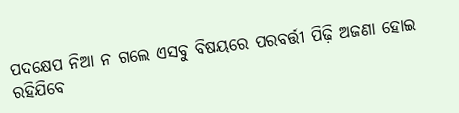ପଦକ୍ଷେପ ନିଆ ନ ଗଲେ ଏସବୁ ବିଷୟରେ ପରବର୍ତ୍ତୀ ପିଢ଼ି ଅଜଣା ହୋଇ ରହିଯିବେ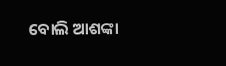ବୋଲି ଆଶଙ୍କା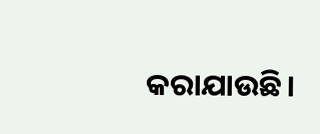କରାଯାଉଛି।